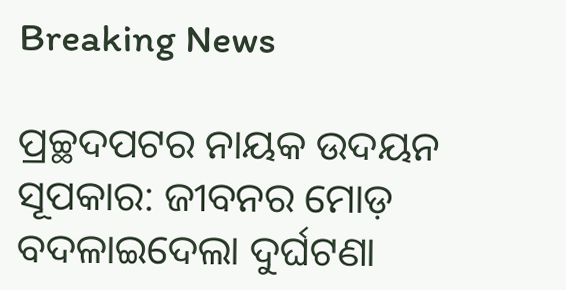Breaking News

ପ୍ରଚ୍ଛଦପଟର ନାୟକ ଉଦୟନ ସୂପକାର: ଜୀବନର ମୋଡ଼ ବଦଳାଇଦେଲା ଦୁର୍ଘଟଣା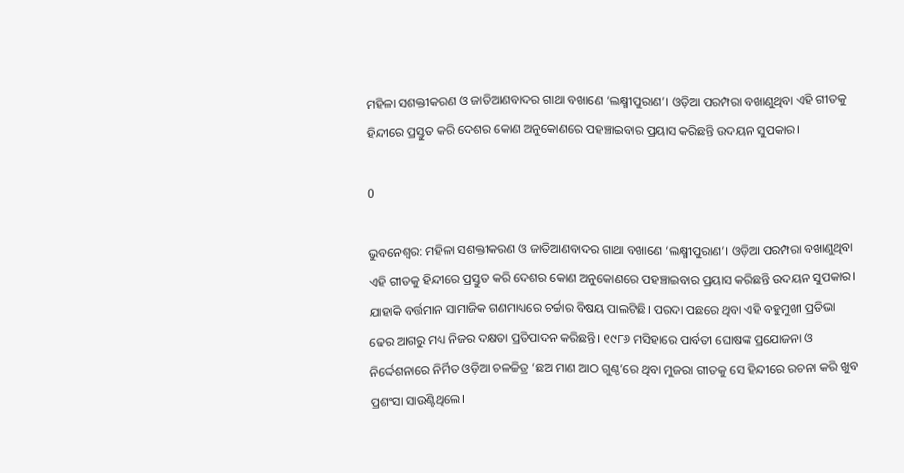ମହିଳା ସଶକ୍ତୀକରଣ ଓ ଜାତିଆଣବାଦର ଗାଥା ବଖାଣେ ‘ଲକ୍ଷ୍ମୀପୁରାଣ’। ଓଡ଼ିଆ ପରମ୍ପରା ବଖାଣୁଥିବା ଏହି ଗୀତକୁ ହିନ୍ଦୀରେ ପ୍ରସ୍ତୁତ କରି ଦେଶର କୋଣ ଅନୁକୋଣରେ ପହଞ୍ଚାଇବାର ପ୍ରୟାସ କରିଛନ୍ତି ଉଦୟନ ସୁପକାର।

0

ଭୁବନେଶ୍ୱର: ମହିଳା ସଶକ୍ତୀକରଣ ଓ ଜାତିଆଣବାଦର ଗାଥା ବଖାଣେ ‘ଲକ୍ଷ୍ମୀପୁରାଣ’। ଓଡ଼ିଆ ପରମ୍ପରା ବଖାଣୁଥିବା ଏହି ଗୀତକୁ ହିନ୍ଦୀରେ ପ୍ରସ୍ତୁତ କରି ଦେଶର କୋଣ ଅନୁକୋଣରେ ପହଞ୍ଚାଇବାର ପ୍ରୟାସ କରିଛନ୍ତି ଉଦୟନ ସୁପକାର। ଯାହାକି ବର୍ତ୍ତମାନ ସାମାଜିକ ଗଣମାଧ୍ୟରେ ଚର୍ଚ୍ଚାର ବିଷୟ ପାଲଟିଛି। ପରଦା ପଛରେ ଥିବା ଏହି ବହୁମୁଖୀ ପ୍ରତିଭା ଢେର ଆଗରୁ ମଧ୍ୟ ନିଜର ଦକ୍ଷତା ପ୍ରତିପାଦନ କରିଛନ୍ତି। ୧୯୮୬ ମସିହାରେ ପାର୍ବତୀ ଘୋଷଙ୍କ ପ୍ରଯୋଜନା ଓ ନିର୍ଦ୍ଦେଶନାରେ ନିର୍ମିତ ଓଡ଼ିଆ ଚଳଚ୍ଚିତ୍ର ‘ଛଅ ମାଣ ଆଠ ଗୁଣ୍ଠ’ରେ ଥିବା ମୁଜରା ଗୀତକୁ ସେ ହିନ୍ଦୀରେ ରଚନା କରି ଖୁବ ପ୍ରଶଂସା ସାଉଣ୍ଟିଥିଲେ।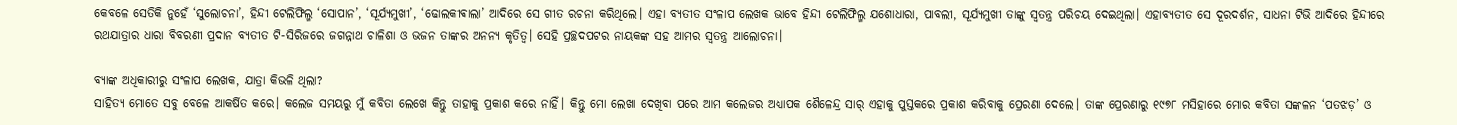କେବଳେ ସେତିକି ନୁହେଁ ‘ସୁଲୋଚନା’, ହିନ୍ଦୀ ଟେଲିଫିଲ୍ମ ‘ସୋପାନ’, ‘ସୂର୍ଯ୍ୟମୁଖୀ’, ‘ଢୋଲକୀଵାଲା’ ଆଦିରେ ସେ ଗୀତ ରଚନା କରିଥିଲେ। ଏହା ବ୍ୟତୀତ ସଂଳାପ ଲେଖକ ଭାବେ ହିନ୍ଦୀ ଟେଲିଫିଲ୍ମ ଯଶୋଧାରା, ପାବଲୀ, ସୂର୍ଯ୍ୟମୁଖୀ ତାଙ୍କୁ ସ୍ୱତନ୍ତ୍ର ପରିଚୟ ଦେଇଥିଲା। ଏହାବ୍ୟତୀତ ସେ ଦୂରଦର୍ଶନ, ସାଧନା ଟିଭି ଆଦିରେ ହିନ୍ଦୀରେ ରଥଯାତ୍ରାର ଧାରା ବିବରଣୀ ପ୍ରଦାନ ବ୍ୟତୀତ ଟି-ସିରିଜରେ ଜଗନ୍ନାଥ ଚାଳିଶା ଓ ଭଜନ ତାଙ୍କର ଅନନ୍ୟ କୃତିତ୍ୱ। ସେହି ପ୍ରଚ୍ଛଦପଟର ନାୟକଙ୍କ ସହ ଆମର ସ୍ୱତନ୍ତ୍ର ଆଲୋଚନା।

ବ୍ୟାଙ୍କ ଅଧିକାରୀରୁ ସଂଳାପ ଲେଖକ, ଯାତ୍ରା କିଭଳି ଥିଲା?
ସାହିତ୍ୟ ମୋତେ ସବୁ ବେଳେ ଆକର୍ଷିତ କରେ। କଲେଜ ସମୟରୁ ମୁଁ କବିତା ଲେଖେ କିନ୍ତୁ ତାହାକୁ ପ୍ରକାଶ କରେ ନାହିଁ। କିନ୍ତୁ ମୋ ଲେଖା ଦେଖିବା ପରେ ଆମ କଲେଜର ଅଧ୍ୟାପକ ଶୈଳେନ୍ଦ୍ର ସାର୍‌ ଏହାକୁ ପୁସ୍ତକରେ ପ୍ରକାଶ କରିବାକୁ ପ୍ରେରଣା ଦେଲେ। ତାଙ୍କ ପ୍ରେରଣାରୁ ୧୯୭୮ ମସିହାରେ ମୋର କବିତା ସଙ୍କଳନ ‘ପତଝଡ଼’ ଓ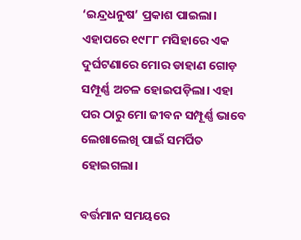‘ଇନ୍ଦ୍ରଧନୁଷ’ ପ୍ରକାଶ ପାଇଲା। ଏହାପରେ ୧୯୮୮ ମସିହାରେ ଏକ ଦୁର୍ଘଟଣାରେ ମୋର ଡାହାଣ ଗୋଡ଼ ସମ୍ପୂର୍ଣ୍ଣ ଅଚଳ ହୋଇପଡ଼ିଲା। ଏହା ପର ଠାରୁ ମୋ ଜୀବନ ସମ୍ପୂର୍ଣ୍ଣ ଭାବେ ଲେଖାଲେଖି ପାଇଁ ସମର୍ପିତ ହୋଇଗଲା।

ବର୍ତ୍ତମାନ ସମୟରେ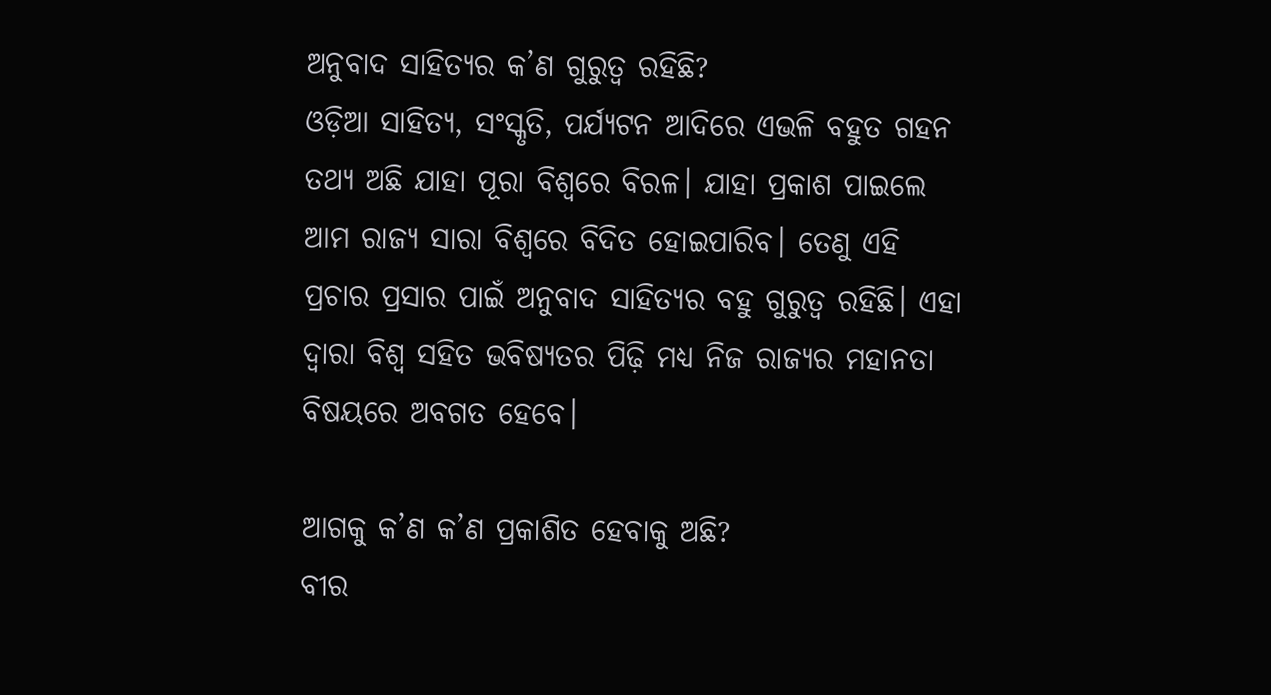ଅନୁବାଦ ସାହିତ୍ୟର କ’ଣ ଗୁରୁତ୍ୱ ରହିଛି?
ଓଡ଼ିଆ ସାହିତ୍ୟ, ସଂସ୍କୃତି, ପର୍ଯ୍ୟଟନ ଆଦିରେ ଏଭଳି ବହୁତ ଗହନ ତଥ୍ୟ ଅଛି ଯାହା ପୂରା ବିଶ୍ୱରେ ବିରଳ। ଯାହା ପ୍ରକାଶ ପାଇଲେ ଆମ ରାଜ୍ୟ ସାରା ବିଶ୍ୱରେ ବିଦିତ ହୋଇପାରିବ। ତେଣୁ ଏହି ପ୍ରଚାର ପ୍ରସାର ପାଇଁ ଅନୁବାଦ ସାହିତ୍ୟର ବହୁ ଗୁରୁତ୍ୱ ରହିଛି। ଏହା ଦ୍ବାରା ବିଶ୍ୱ ସହିତ ଭବିଷ୍ୟତର ପିଢ଼ି ମଧ୍ୟ ନିଜ ରାଜ୍ୟର ମହାନତା ବିଷୟରେ ଅବଗତ ହେବେ।

ଆଗକୁ କ’ଣ କ’ଣ ପ୍ରକାଶିତ ହେବାକୁ ଅଛି?
ବୀର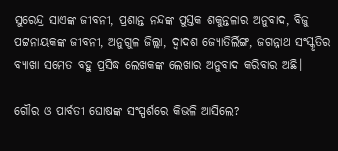ସୁରେନ୍ଦ୍ର ସାଏଙ୍କ ଜୀବନୀ, ପ୍ରଶାନ୍ତ ନନ୍ଦଙ୍କ ପୁସ୍ତକ ଶକୁନ୍ତଳାର ଅନୁବାଦ, ବିଜୁ ପଟ୍ଟନାୟକଙ୍କ ଜୀବନୀ, ଅନୁଗୁଳ ଜିଲ୍ଲା, ଦ୍ୱାଦଶ ଜ୍ୟୋତିର୍ଲିଙ୍ଗ, ଜଗନ୍ନାଥ ସଂସ୍କୃତିର ବ୍ୟାଖା ସମେତ ବହୁ ପ୍ରସିଦ୍ଧ ଲେଖକଙ୍କ ଲେଖାର ଅନୁବାଦ କରିବାର ଅଛି।

ଗୌର ଓ ପାର୍ବତୀ ଘୋଷଙ୍କ ସଂସ୍ପର୍ଶରେ କିଭଳି ଆସିଲେ?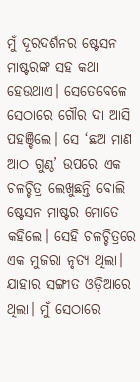ମୁଁ ଦୂରଦର୍ଶନର ଷ୍ଟେସନ ମାଷ୍ଟରଙ୍କ ସହ କଥା ହେଉଥାଏ। ସେତେବେଳେ ସେଠାରେ ଗୌର ଦା ଆସି ପହଞ୍ଚିଲେ। ସେ ‘ଛଅ ମାଣ ଆଠ ଗୁଣ୍ଠ’ ଉପରେ ଏକ ଚଳଚ୍ଚିତ୍ର ଲେଖୁଛନ୍ତି ବୋଲି ଷ୍ଟେସନ ମାଷ୍ଟର ମୋତେ କହିଲେ। ସେହି ଚଳଚ୍ଚିତ୍ରରେ ଏକ ମୁଜରା ନୃତ୍ୟ ଥିଲା। ଯାହାର ସଙ୍ଗୀତ ଓଡ଼ିଆରେ ଥିଲା। ମୁଁ ସେଠାରେ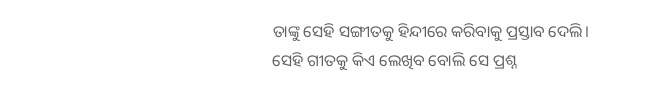ତାଙ୍କୁ ସେହି ସଙ୍ଗୀତକୁ ହିନ୍ଦୀରେ କରିବାକୁ ପ୍ରସ୍ତାବ ଦେଲି। ସେହି ଗୀତକୁ କିଏ ଲେଖିବ ବୋଲି ସେ ପ୍ରଶ୍ନ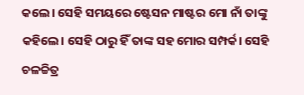କଲେ। ସେହି ସମୟରେ ଷ୍ଟେସନ ମାଷ୍ଟର ମୋ ନାଁ ତାଙ୍କୁ କହିଲେ। ସେହି ଠାରୁ ହିଁ ତାଙ୍କ ସହ ମୋର ସମ୍ପର୍କ। ସେହି ଚଳଚ୍ଚିତ୍ର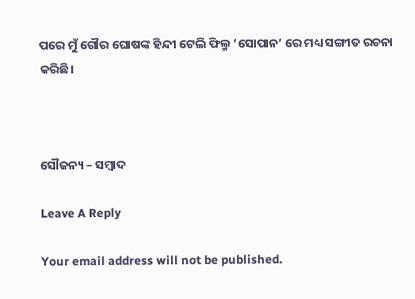ପରେ ମୁଁ ଗୌର ଘୋଷଙ୍କ ହିନ୍ଦୀ ଟେଲି ଫିଲ୍ମ ‘ସୋପାନ’ ରେ ମଧ୍ୟ ସଙ୍ଗୀତ ରଚନା କରିଛି।



ସୌଜନ୍ୟ – ସମ୍ବାଦ

Leave A Reply

Your email address will not be published.